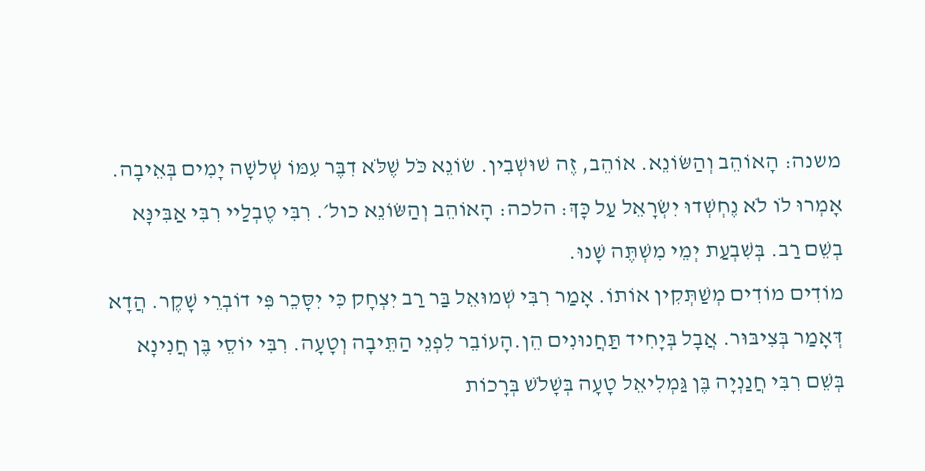משנה: הָאוֹהֵב וְהַשּׂוֹנֵא. אוֹהֵב, זֶה שׁוּשְׁבִין. שׂוֹנֵא כֹּל שֶׁלֹּא דִבֶּר עִמּוֹ שְׁלשָׁה יָמִים בְּאֵיבָה. אָמְרוּ לֹו לֹא נֶחְשְׁדוּ יִשְׂרָאֵל עַל כָּךְ׃ הלכה: הָאוֹהֵב וְהַשּׂוֹנֵא כול׳. רִבִּי טֶבְלַיי רִבִּי אַבִּינָּא בְשֵׁם רַב. בְּשִׁבְעַת יְמֵי מִשְׁתֶּה שָׁנוּ.
מוֹדִים מוֹדִים מְשַׁתְּקִין אוֹתוֹ. אָמַר רִבִּי שְׁמוּאֵל בַּר רַב יִצְחָק כִּי יִסָּכֵר פִּי דוֹבְרֵי שָׁקֶר. הֲדָא דְּאָמַר בְּצִיבּוּר. אֲבָל בְּיָחִיד תַּחֲנוּנִים הֵן.הָעוֹבֵר לִפְנֵי הַתֵּיבָה וְטָעָה. רִבִּי יוֹסֵי בֶּן חֲנִינָא בְּשֵׁם רִבִּי חֲנַנְיָה בֶּן גַּמְלִיאֵל טָעָה בְּשָׁלֹשׁ בְּרָכוֹת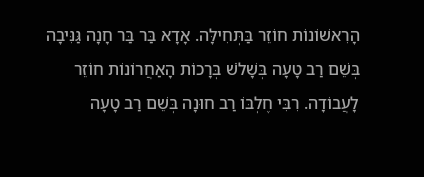הָרִאשׁוֹנוֹת חוֹזֵר בַּתְּחִילָּה. אָדָא בַּר בַּר חָנָה גַּנִּיבָה בְּשֵׁם רַב טָעָה בְּשָׁלֹשׁ בְּרָכוֹת הָאַחֲרוֹנוֹת חוֹזֵר לָעֲבוֹדָה. רִבִּי חֶלְבּוֹ רַב חוּנָה בְּשֵׁם רַב טָעָה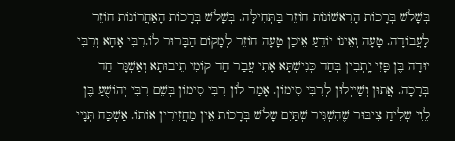בְּשָׁלֹשׁ בְּרָכוֹת הָרִאשׁוֹנוֹת חוֹזֵר בַּתְּחִילָּה. בְּשָׁלֹשׁ בְּרָכוֹת הָאַחֲרוֹנוֹת חוֹזֵר לָעֲבוֹדָה. טָעָה וְאֵינוֹ יוֹדֵעַ אֵיכַן טָעָה חוֹזֵר לְמָקוֹם הַבָּרוּר לוֹ.רִבִּי אָחָא וְרִבִּי יוּדָה בֶּן פָּזִי יָֽתְבִין בְּחַד כְּנִישְׁתָּא אָתִי עֲבַר חַד קוֹמִי תֵיבוּתָא וְאַשְׁגָּר חַד בְּרָכָה. אֲתוּן וְשַׁייְלוּן לְרִבִּי סִימוֹן. אָמַר לוֹן רִבִּי סִימוֹן בְּשֵׁם רִבִּי יְהוֹשֻׁעַ בֶּן לֵוִי שְלִיחַ צִיבּוּר שֶׁהִשְׁגִּיר שְׁתַּיִם שָלֹשׁ בְּרָכוֹת אֵין מַחֲזִירִין אוֹתוֹ. אַשְׁכַּח תְּנָיי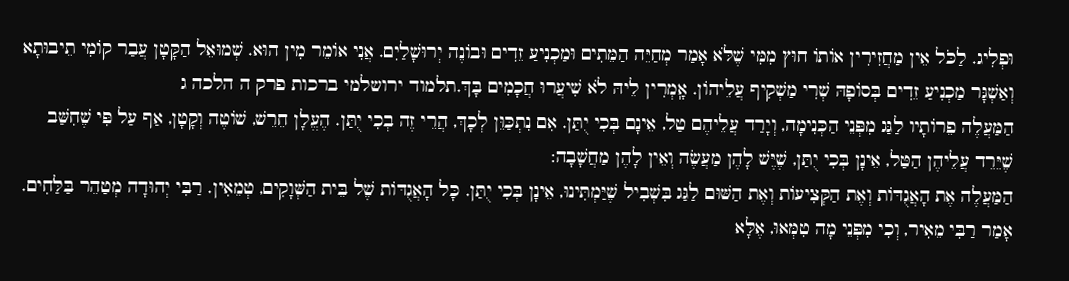וּפְלִיג. לַכֹּל אֵין מַחֲזִירִין אוֹתוֹ חוּץ מִמִּי שֶׁלֹּא אָמַר מְחַיֵּה הַמֵּתִים וּמַכְנִיעַ זֵדִים וּבוֹנֶה יְרוּשָׁלַיִם. אֲנִי אוֹמֵר מִין הוּא. שְׁמוּאֵל הַקָּטָן עֲבַר קוֹמִי תֵיבוּתָא וְאַשְׁגָּר מַכְנִיעַ זֵדִים בְּסוֹפָהּ שְׁרִי מַשְׁקִיף עֲלֵיהוֹן. אָֽמְרִין לֵיהּ לֹא שִׁיעֲרוּ חֲכָמִים בָּךְ.תלמוד ירושלמי ברכות פרק ה הלכה ג
הַמַּעֲלֶה פֵרוֹתָיו לַגַּג מִפְּנֵי הַכְּנִימָה, וְיָרַד עֲלֵיהֶם טַל, אֵינָם בְּכִי יֻתַּן. אִם נִתְכַּוֵּן לְכָךְ, הֲרֵי זֶה בְכִי יֻתַּן. הֶעֱלָן חֵרֵשׁ, שׁוֹטֶה וְקָטָן, אַף עַל פִּי שֶׁחִשַּׁב שֶׁיֵּרֵד עֲלֵיהֶן הַטַּל, אֵינָן בְּכִי יֻתַּן, שֶׁיֶּשׁ לָהֶן מַעֲשֶׂה וְאֵין לָהֶן מַחֲשָׁבָה:
הַמַּעֲלֶה אֶת הָאֲגֻדּוֹת וְאֶת הַקְּצִיעוֹת וְאֶת הַשּׁוּם לַגַּג בִּשְׁבִיל שֶׁיַּמְתִּינוּ, אֵינָן בְּכִי יֻתַּן. כָּל הָאֲגֻדּוֹת שֶׁל בֵּית הַשְּׁוָקִים, טְמֵאִין. רַבִּי יְהוּדָה מְטַהֵר בַּלַּחִים. אָמַר רַבִּי מֵאִיר, וְכִי מִפְּנֵי מָה טִמְּאוּ, אֶלָּא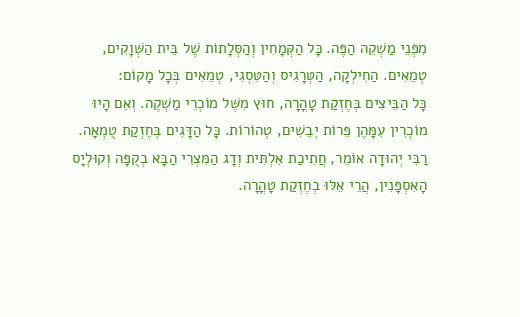מִפְּנֵי מַשְׁקֵה הַפֶּה. כָּל הַקְּמָחִין וְהַסְּלָתוֹת שֶׁל בֵּית הַשְּׁוָקִים, טְמֵאִים. הַחִילְקָה, הַטְּרָגִיס וְהַטִּסְגִי, טְמֵאִים בְּכָל מָקוֹם:
כָּל הַבֵּיצִים בְּחֶזְקַת טָהֳרָה, חוּץ מִשֶּׁל מוֹכְרֵי מַשְׁקֶה. וְאִם הָיוּ מוֹכְרִין עִמָּהֶן פֵּרוֹת יְבֵשִׁים, טְהוֹרוֹת. כָּל הַדָּגִים בְּחֶזְקַת טֻמְאָה. רַבִּי יְהוּדָה אוֹמֵר, חֲתִיכַת אִלְתִּית וְדָג הַמִּצְרִי הַבָּא בְקֻפָּה וְקוּלְיָס הָאִסְפָּנִין, הֲרֵי אֵלּוּ בְחֶזְקַת טָהֳרָה.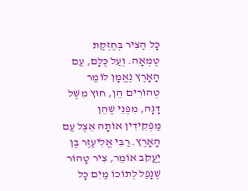כָּל הַצִּיר בְּחֶזְקַת טֻמְאָה. וְעַל כֻּלָּם, עַם הָאָרֶץ נֶאֱמָן לוֹמַר טְהוֹרִים הֵן, חוּץ מִשֶּׁל דָּגָה, מִפְּנֵי שֶׁהֵן מַפְקִידִין אוֹתָהּ אֵצֶל עַם הָאָרֶץ. רַבִּי אֱלִיעֶזֶר בֶּן יַעֲקֹב אוֹמֵר, צִיר טָהוֹר שֶׁנָּפַל לְתוֹכוֹ מַיִם כָּל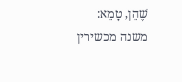שֶׁהֵן, טָמֵא:
משנה מכשירין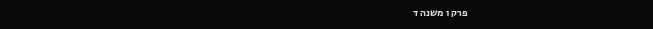פרק ו משנה ד